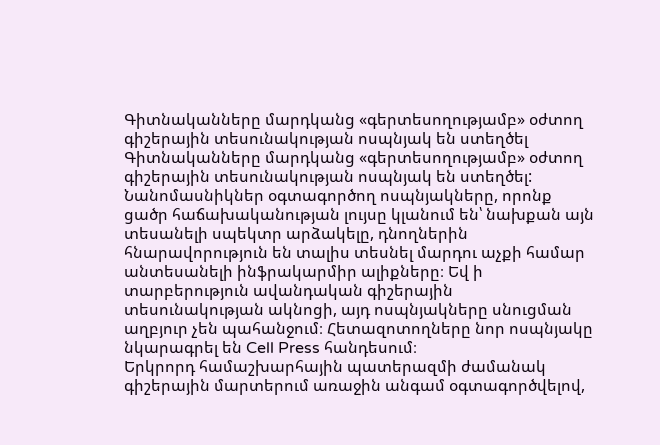Գիտնականները մարդկանց «գերտեսողությամբ» օժտող գիշերային տեսունակության ոսպնյակ են ստեղծել
Գիտնականները մարդկանց «գերտեսողությամբ» օժտող գիշերային տեսունակության ոսպնյակ են ստեղծել:
Նանոմասնիկներ օգտագործող ոսպնյակները, որոնք ցածր հաճախականության լույսը կլանում են՝ նախքան այն տեսանելի սպեկտր արձակելը, դնողներին հնարավորություն են տալիս տեսնել մարդու աչքի համար անտեսանելի ինֆրակարմիր ալիքները։ Եվ ի տարբերություն ավանդական գիշերային տեսունակության ակնոցի, այդ ոսպնյակները սնուցման աղբյուր չեն պահանջում։ Հետազոտողները նոր ոսպնյակը նկարագրել են Cell Press հանդեսում։
Երկրորդ համաշխարհային պատերազմի ժամանակ գիշերային մարտերում առաջին անգամ օգտագործվելով,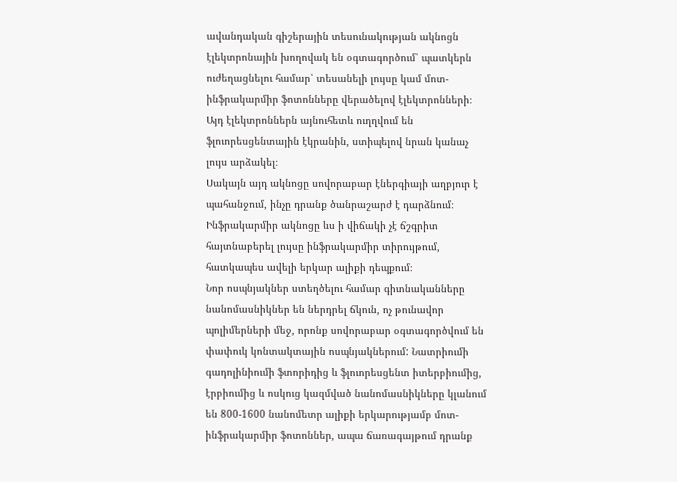ավանդական գիշերային տեսունակության ակնոցն էլեկտրոնային խողովակ են օգտագործում՝ պատկերն ուժեղացնելու համար՝ տեսանելի լույսը կամ մոտ-ինֆրակարմիր ֆոտոնները վերածելով էլեկտրոնների։ Այդ էլեկտրոններն այնուհետև ուղղվում են ֆլուորեսցենտային էկրանին, ստիպելով նրան կանաչ լույս արձակել։
Սակայն այդ ակնոցը սովորաբար էներգիայի աղբյուր է պահանջում, ինչը դրանք ծանրաշարժ է դարձնում։ Ինֆրակարմիր ակնոցը ևս ի վիճակի չէ ճշգրիտ հայտնաբերել լույսը ինֆրակարմիր տիրույթում, հատկապես ավելի երկար ալիքի դեպքում։
Նոր ոսպնյակներ ստեղծելու համար գիտնականները նանոմասնիկներ են ներդրել ճկուն, ոչ թունավոր պոլիմերների մեջ, որոնք սովորաբար օգտագործվում են փափուկ կոնտակտային ոսպնյակներում: Նատրիումի գադոլինիումի ֆտորիդից և ֆլուորեսցենտ իտերբիումից, էրբիումից և ոսկուց կազմված նանոմասնիկները կլանում են 800-1600 նանոմետր ալիքի երկարությամբ մոտ-ինֆրակարմիր ֆոտոններ, ապա ճառագայթում դրանք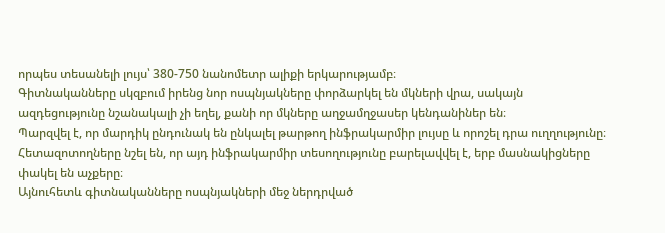որպես տեսանելի լույս՝ 380-750 նանոմետր ալիքի երկարությամբ։
Գիտնականները սկզբում իրենց նոր ոսպնյակները փորձարկել են մկների վրա, սակայն ազդեցությունը նշանակալի չի եղել, քանի որ մկները աղջամղջասեր կենդանիներ են։
Պարզվել է, որ մարդիկ ընդունակ են ընկալել թարթող ինֆրակարմիր լույսը և որոշել դրա ուղղությունը։ Հետազոտողները նշել են, որ այդ ինֆրակարմիր տեսողությունը բարելավվել է, երբ մասնակիցները փակել են աչքերը։
Այնուհետև գիտնականները ոսպնյակների մեջ ներդրված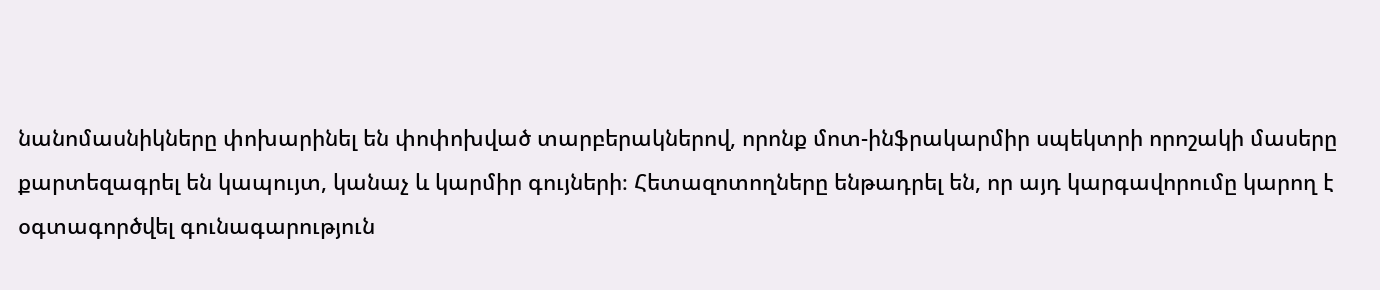նանոմասնիկները փոխարինել են փոփոխված տարբերակներով, որոնք մոտ-ինֆրակարմիր սպեկտրի որոշակի մասերը քարտեզագրել են կապույտ, կանաչ և կարմիր գույների։ Հետազոտողները ենթադրել են, որ այդ կարգավորումը կարող է օգտագործվել գունագարություն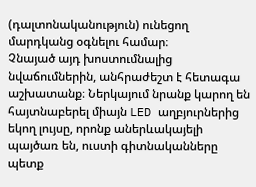(դալտոնականություն) ունեցող մարդկանց օգնելու համար։
Չնայած այդ խոստումնալից նվաճումներին, անհրաժեշտ է հետագա աշխատանք։ Ներկայում նրանք կարող են հայտնաբերել միայն LED աղբյուրներից եկող լույսը, որոնք աներևակայելի պայծառ են, ուստի գիտնականները պետք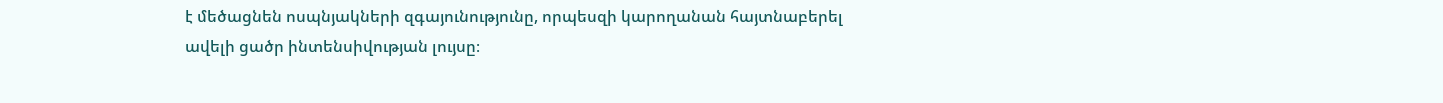է մեծացնեն ոսպնյակների զգայունությունը, որպեսզի կարողանան հայտնաբերել ավելի ցածր ինտենսիվության լույսը։